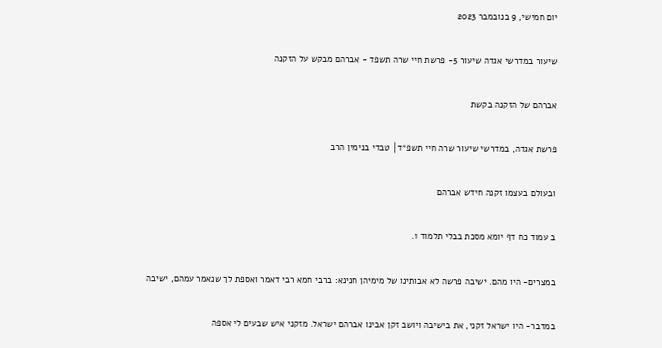יום חמישי, 9 בנובמבר 2023

שיעור במדרשי אגדה שיעור 5- פרשת חיי שרה תשפד - אברהם מבקש על הזקנה

אברהם של הזקנה בקשת

פרשת אגדה, במדרשי שיעור שרה חיי תשפ״ד│ טבדי בנימין הרב

ובעולם בעצמו זקנה חידש אברהם

ב עמוד כח דף יומא מסכת בבלי תלמוד 1.

במצרים- היו מהם. ישיבה פרשה לא אבותינו של מימיהן חנינא: ברבי חמא רבי דאמר ואספת לך שנאמר עמהם, ישיבה

במדבר- היו ישראל זקני, את בישיבה ויושב זקן אבינו אברהם ישראל. מזקני איש שבעים לי אספה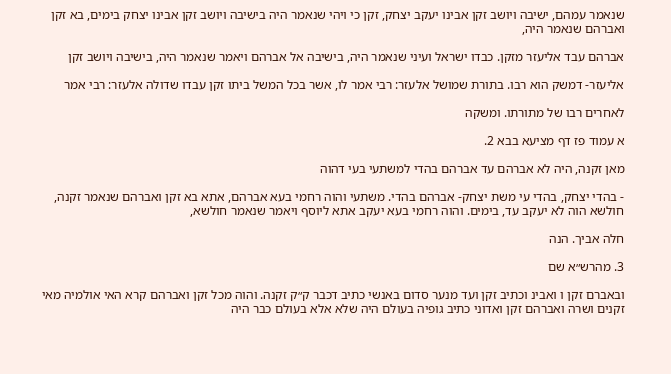שנאמר עמהם, ישיבה ויושב זקן אבינו יעקב יצחק, זקן כי ויהי שנאמר היה בישיבה ויושב זקן אבינו יצחק בימים, בא זקן ואברהם שנאמר היה,

אברהם עבד אליעזר מזקן. כבדו ישראל ועיני שנאמר היה, בישיבה אל אברהם ויאמר שנאמר היה, בישיבה ויושב זקן

אליעזר- דמשק הוא רבו. בתורת שמושל אלעזר: רבי אמר לו, אשר בכל המשל ביתו זקן עבדו שדולה אלעזר: רבי אמר

לאחרים רבו של מתורתו. ומשקה

א עמוד פז דף מציעא בבא 2.

מאן זקנה, היה לא אברהם עד אברהם בהדי למשתעי בעי דהוה

- בהדי יצחק, בהדי עי משת יצחק- אברהם בהדי. משתעי והוה רחמי בעא אברהם, אתא בא זקן ואברהם שנאמר זקנה, חולשא הוה לא יעקב עד, בימים. והוה רחמי בעא יעקב אתא ליוסף ויאמר שנאמר חולשא,

חלה אביך. הנה

3. מהרש״א שם

ובאברם זקן ו ואבינ וכתיב זקן ועד מנער סדום באנשי כתיב דכבר ק״ק זקנה. והוה מכל זקן ואברהם קרא האי אולמיה מאי זקנים ושרה ואברהם זקן ואדוני כתיב גופיה בעולם היה שלא אלא בעולם כבר היה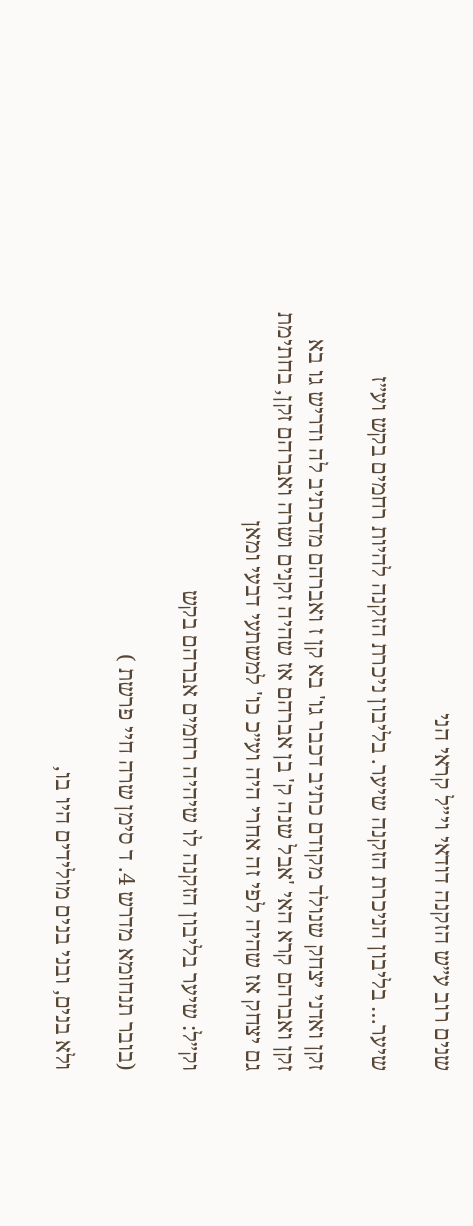שנים רוב ע״ש הזקנה דודאי וי״ל קראי הני

שיער… בליבון הניכרת הזקנה שיער. בליבון ניכרת הזקנה להיות רחמים בקש וע״ז

זקן ואדני יצחק שנולד מקודם כתיב דכבר גו' בא קן ז ואברהם מדכתיב לה ודריש גו בא זקן ואברהם קרא האי 'אבל שנה ק' בן אברהם אז שהיה זקנים ושרה ואברהם זקן, בחתימת גם יצחק אז שהיה לפי זה אחרי היה וע״כ כו' למשתעי דבעי ומאן

וק״ל: שיער בליבון הזקנה לו שיהיה רחמים אברהם בקש

(בובר תנחומא מדרש 4. ד סימן שרה חיי פרשת )

ולא בנים, ובני בנים מולידים היו בו,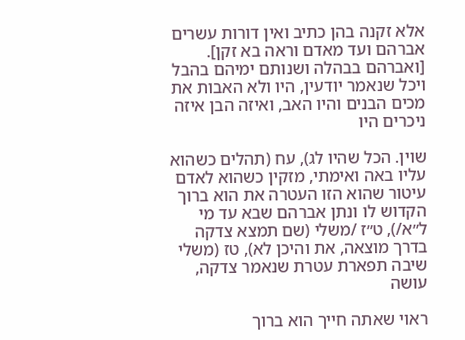אלא זקנה בהן כתיב ואין דורות עשרים אברהם ועד מאדם וראה בא זקן]. [ואברהם בבהלה ושנותם ימיהם בהבל ויכל שנאמר יודעין, היו ולא האבות את מכים הבנים והיו האב, ואיזה הבן איזה ניכרים היו

שוין. הכל שהיו לג), עח (תהלים כשהוא עליו באה ואימתי, מזקין כשהוא לאדם עיטור שהוא הזו העטרה את הוא ברוך הקדוש לו ונתן אברהם שבא עד מי ל״א/), ט״ז /משלי (שם תמצא צדקה בדרך מוצאה, את והיכן לא), טז (משלי שיבה תפארת עטרת שנאמר צדקה, עושה

ראוי שאתה חייך הוא ברוך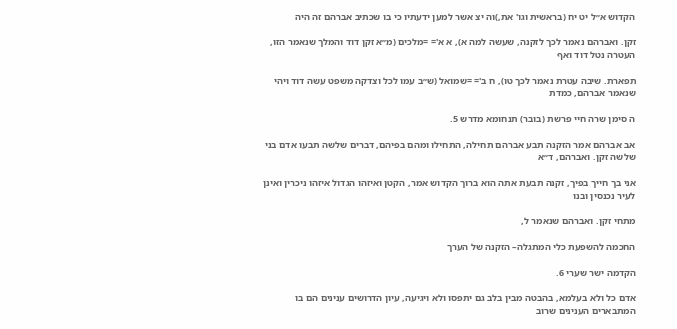הקדוש א״ל יט יח (בראשית וגו' את,)וה יצ אשר למען ידעתיו כי בו שכתיב אברהם זה היה

זקן. ואברהם נאמר לכך לזקנה, שעשה למה א), א א'= =מלכים (מ״א זקן דוד והמלך שנאמר הזו, העטרה נטל דוד ואף

תפארת. שיבה עטרת נאמר לכך טו), ח ב'= =שמואל (ש״ב עמו לכל וצדקה משפט עשה דוד ויהי שנאמר אברהם, כמדת

ה סימן שרה חיי פרשת (בובר) תנחומא מדרש 5.

אב אברהם אמר הזקנה תבע אברהם תחילה, התחילו ומהם בפיהם, דברים שלשה תבעו אדם בני שלשה זקן. ואברהם, ד״א

אני בך חייך בפיך, זקנה תבעת אתה הוא ברוך הקדוש אמר, הקטן ואיזהו הגדול איזהו ניכרין ואינן לעיר נכנסין ובנו

מתחי זקן. ואברהם שנאמר ל,

החכמה להשפעת כלי המתגלה– הזקנה של הערך

הקדמה ישר שערי 6.

אדם כל ולא בעלמא, בהבטה מבין בלב גם יתפסו ולא ויגיעה, עיון הדרושים ענינים הם בו המתבארים הענינים שרוב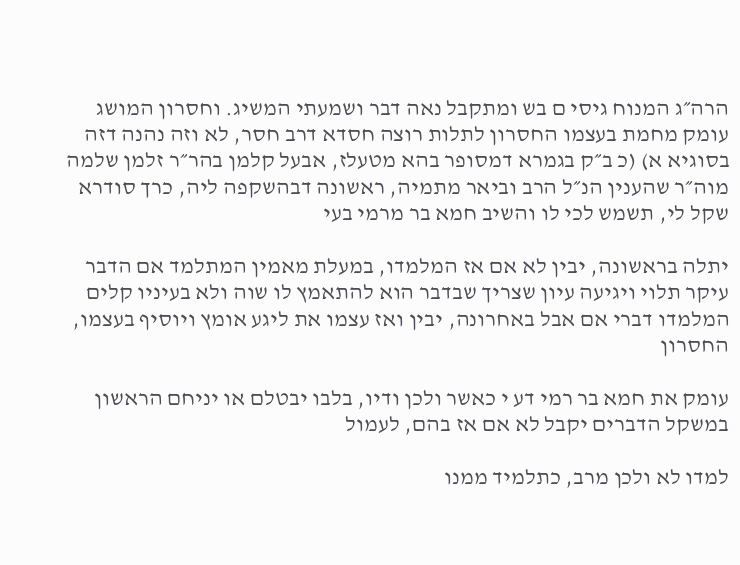הרה״ג המנוח גיסי ם בש ומתקבל נאה דבר ושמעתי המשיג. וחסרון המושג עומק מחמת בעצמו החסרון לתלות רוצה חסדא דרב חסר, לא וזה נהנה דזה בסוגיא א) (כ ב״ק בגמרא דמסופר בהא מטעלז, אבעל קלמן בהר״ר זלמן שלמה מוה״ר שהענין הנ״ל הרב וביאר מתמיה, ראשונה דבהשקפה ליה, כרך סודרא שקל לי, תשמש לכי לו והשיב חמא בר מרמי בעי

יתלה בראשונה, יבין לא אם אז המלמדו, במעלת מאמין המתלמד אם הדבר עיקר תלוי ויגיעה עיון שצריך שבדבר הוא להתאמץ לו שוה ולא בעיניו קלים המלמדו דברי אם אבל באחרונה, יבין ואז עצמו את ליגע אומץ ויוסיף בעצמו, החסרון

עומק את חמא בר רמי דע י כאשר ולכן ודיו, בלבו יבטלם או יניחם הראשון במשקל הדברים יקבל לא אם אז בהם, לעמול

למדו לא ולכן מרב, כתלמיד ממנו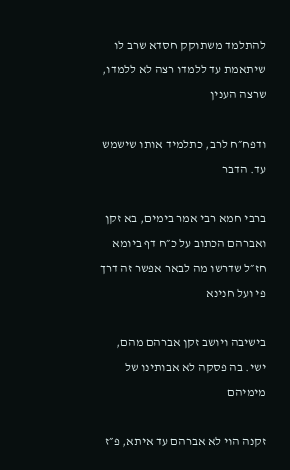להתלמד משתוקק חסדא שרב לו שיתאמת עד ללמדו רצה לא ללמדו, שרצה הענין

ודפח״ח לרב, כתלמיד אותו שישמש עד. הדבר

ברבי חמא רבי אמר בימים, בא זקן ואברהם הכתוב על כ״ח דף ביומא חז״ל שדרשו מה לבאר אפשר זה דרך פי ועל חנינא

בישיבה ויושב זקן אברהם מהם, ישי. בה פסקה לא אבותינו של מימיהם

זקנה הוי לא אברהם עד איתא, פ״ז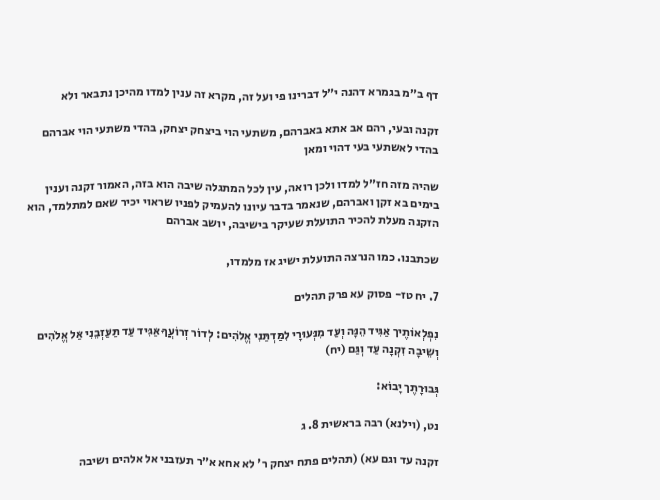דף ב״מ בגמרא דהנה י״ל דברינו פי ועל זה, מקרא זה ענין למדו מהיכן נתבאר ולא

זקנה ובעי, רהם אב אתא באברהם, משתעי הוי ביצחק יצחק, בהדי משתעי הוי אברהם בהדי לאשתעי בעי דהוי ומאן

שהיה מזה חז״ל למדו ולכן רואה, עין לכל המתגלה שיבה הוא בזה, האמור זקנה וענין בימים בא זקן ואברהם, שנאמר בדבר עיונו להעמיק לפניו שראוי יכיר שאם למתלמד, הוא הזקנה מעלת להכיר התועלת שעיקר בישיבה, יושב אברהם

שכתבנו. כמו הנרצה התועלת ישיג אז מלמדו,

7. יח טז- פסוק עא פרק תהלים

נִפְלְאוֹתֶיך אַּגִּיד הֵנָּה וְעַּד מִנְּעוּרָי לִמַּדְתַּנִי אֱלֹהִים: לְדוֹר זְרוֹעֲךָ אַּגִּיד עַּד תַּעַּזְבֵנִי אַּל אֱלֹהִים וְשֵיבָה זִקְנָה עַּד וְגַּם (יח)

גְּבוּרָתֶך יָבוֹא:

נט, (וילנא) רבה בראשית 8. ג

זקנה עד וגם עא) (תהלים פתח יצחק ר' לא אחא א״ר תעזבני אל אלהים ושיבה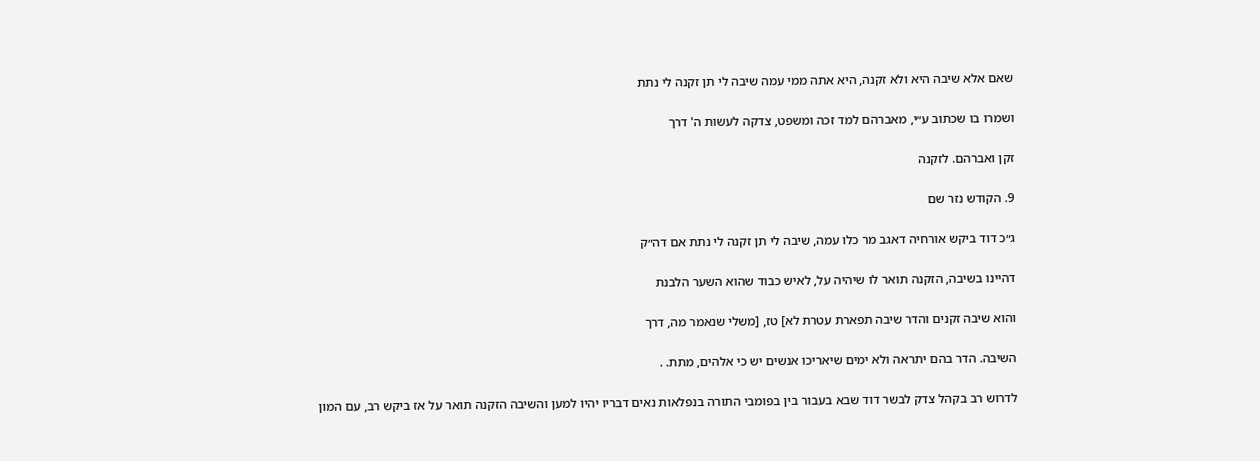שאם אלא שיבה היא ולא זקנה, היא אתה ממי עמה שיבה לי תן זקנה לי נתת

ושמרו בו שכתוב ע״י, מאברהם למד זכה ומשפט, צדקה לעשות ה' דרך

זקן ואברהם. לזקנה

9. הקודש נזר שם

ג״כ דוד ביקש אורחיה דאגב מר כלו עמה, שיבה לי תן זקנה לי נתת אם דה״ק

דהיינו בשיבה, הזקנה תואר לו שיהיה על, לאיש כבוד שהוא השער הלבנת

והוא שיבה זקנים והדר שיבה תפארת עטרת לא] טז, [משלי שנאמר מה, דרך

השיבה. הדר בהם יתראה ולא ימים שיאריכו אנשים יש כי אלהים, מתת. .

לדרוש רב בקהל צדק לבשר דוד שבא בעבור בין בפומבי התורה בנפלאות נאים דבריו יהיו למען והשיבה הזקנה תואר על אז ביקש רב, עם המון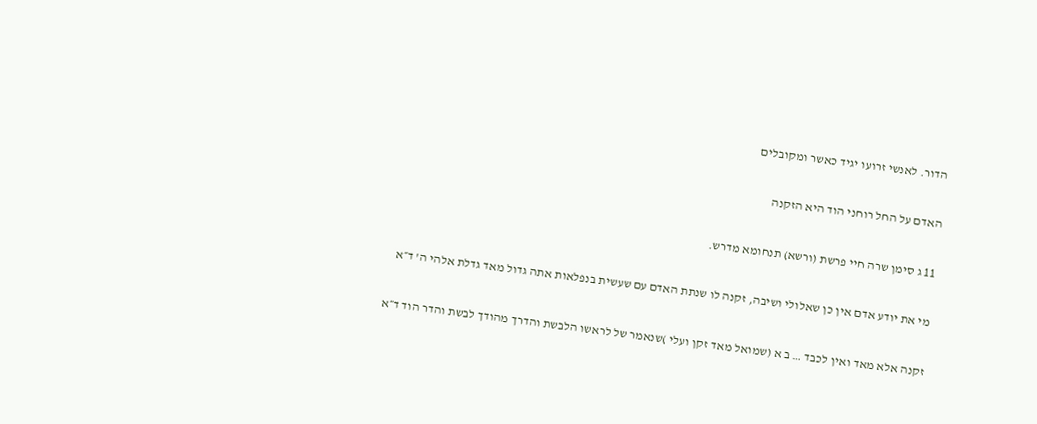הדור. לאנשי זרועו יגיד כאשר ומקובלים

האדם על החל רוחני הוד היא הזקנה

11 ג סימן שרה חיי פרשת (ורשא) תנחומא מדרש.

מי את יודע אדם אין כן שאלולי ושיבה, זקנה לו שנתת האדם עם שעשית בנפלאות אתה גדול מאד גדלת אלהי ה' ד״א

זקנה אלא מאד ואין לכבד … ב א (שמואל מאד זקן ועלי )שנאמר של לראשו הלבשת והדרך מהודך לבשת והדר הוד ד״א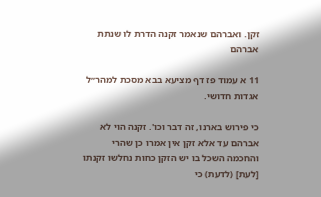זקן. ואברהם שנאמר זקנה הדרת לו שנתת אברהם

11 א עמוד פז דף מציעא בבא מסכת למהר״ל אגדות חדושי.

כי פירוש בארנו, זה דבר וכו'. זקנה הוי לא אברהם עד אלא זקן אין אמרו כן שהרי והחכמה השכל בו יש הזקן כחות נחלשו זקנתו [לעת] (לדעת) כי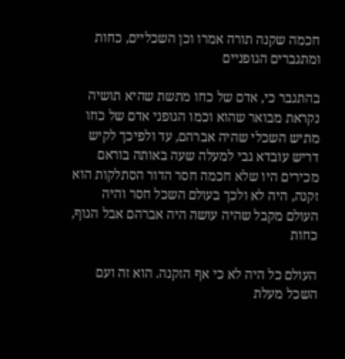חכמה שקנה תורה אמרו וכן השכליים, כחות ומתגברים הגופניים

בהתגבר כי, אדם של כחו מתשת שהיא תושיה נקראת מבואר שהוא וכמו הגופני אדם של כחו מתיש השכלי שהיה אברהם, עד ולפיכך לקיש דריש עובדא גבי למעלה שעה באותה בוראם מכירים היו שלא חכמה חסר הדור הסתלקות הוא זקנה, היה לא ולכך בעולם השכל חסר והיה העולם מקבל שהיה עושה היה אברהם אבל הגוף, כחות

העולם כל היה לא כי אף הזקנה. הוא זה ועם השכל מעלת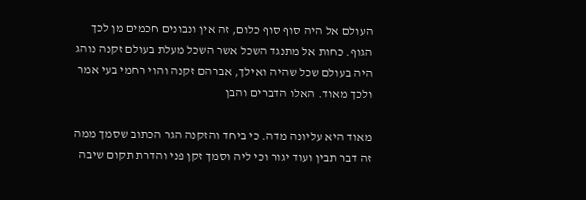העולם אל היה סוף סוף כלום, זה אין ונבונים חכמים מן לכך הגוף. כחות אל מתנגד השכל אשר השכל מעלת בעולם זקנה נוהג היה בעולם שכל שהיה ואילך, אברהם זקנה והוי רחמי בעי אמר ולכך מאוד. האלו הדברים והבן

מאוד היא עליונה מדה. כי ביחד והזקנה הגר הכתוב שסמך ממה זה דבר תבין ועוד יגור וכי ליה וסמך זקן פני והדרת תקום שיבה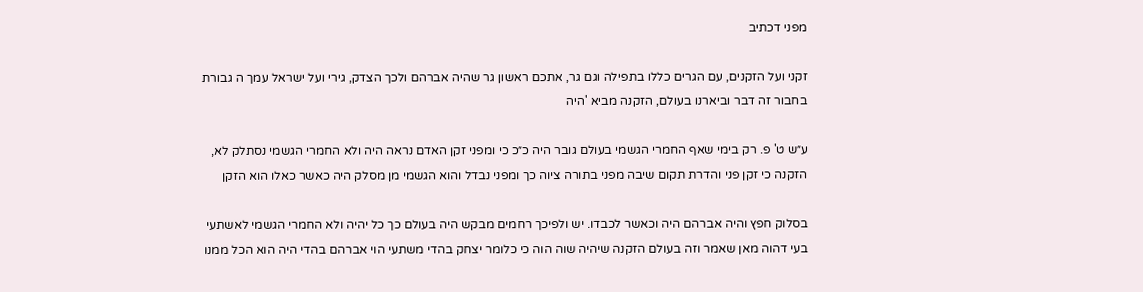מפני דכתיב

זקני ועל הזקנים, עם הגרים כללו בתפילה וגם גר, אתכם ראשון גר שהיה אברהם ולכך הצדק, גירי ועל ישראל עמך ה גבורת בחבור זה דבר וביארנו בעולם, הזקנה מביא 'היה

ע״ש ט' פ. רק בימי שאף החמרי הגשמי בעולם גובר היה כ״כ כי ומפני זקן האדם נראה היה ולא החמרי הגשמי נסתלק לא, הזקנה כי זקן פני והדרת תקום שיבה מפני בתורה ציוה כך ומפני נבדל והוא הגשמי מן מסלק היה כאשר כאלו הוא הזקן

בסלוק חפץ והיה אברהם היה וכאשר לכבדו. יש ולפיכך רחמים מבקש היה בעולם כך כל יהיה ולא החמרי הגשמי לאשתעי בעי דהוה מאן שאמר וזה בעולם הזקנה שיהיה שוה הוה כי כלומר יצחק בהדי משתעי הוי אברהם בהדי היה הוא הכל ממנו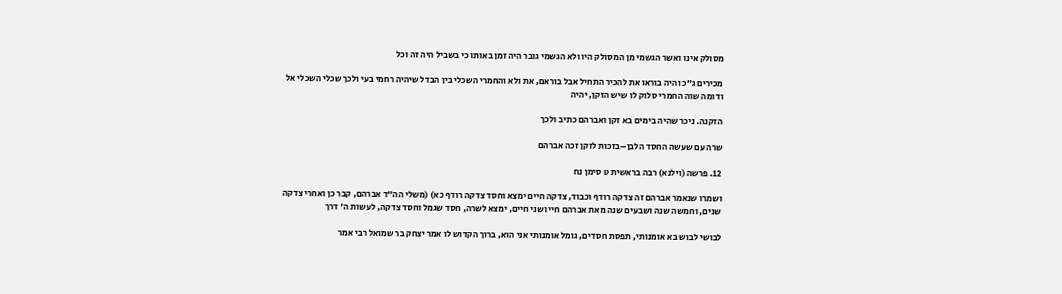מסולק אינו ואשר הגשמי מן המסולק היו ולא הגשמי גובר היה זמן באותו כי בשביל היה זה וכל

מכירים ג״כ והיה בוראו את להכיר התחיל אבל בוראם, את ולא והחמרי השכלי בין הבדל שיהיה רחמי בעי ולכך שכלי השכלי אל ודומה שוה החמרי סלוק לו שיש הזקן, יהיה

הזקנה. ניכר שהיה בימים בא זקן ואברהם כתיב ולכך

שרה עם שעשה החסד הלבן–בזכות לזקן זכה אברהם

12. פרשה (וילנא) רבה בראשית ט סימן נח

ושמרו שנאמר אברהם זה צדקה רודף וכבוד, צדקה חיים ימצא וחסד צדקה רודף כא) (משלי הה״ד אברהם, קבר כן ואחרי צדקה שנים, וחמשה שנה ושבעים שנה מאת אברהם חיי ושני חיים, ימצא לשרה, חסד שגמל וחסד צדקה, לעשות ה' דרך

לבושי לבוש בא אומנותי, תפסת חסדים, גומל אומנותי אני הוא, ברוך הקדוש לו אמר יצחק בר שמואל רבי אמר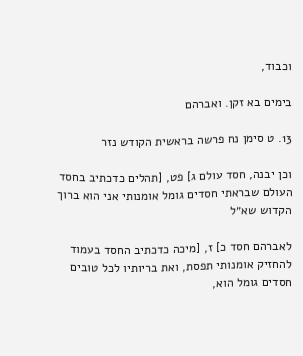וכבוד,

בימים בא זקן. ואברהם

13. ט סימן נח פרשה בראשית הקודש נזר

וכן יבנה, חסד עולם ג] פט, [תהלים כדכתיב בחסד העולם שבראתי חסדים גומל אומנותי אני הוא ברוך הקדוש שא״ל

לאברהם חסד כ] ז, [מיכה כדכתיב החסד בעמוד להחזיק אומנותי תפסת, ואת בריותיו לכל טובים חסדים גומל הוא,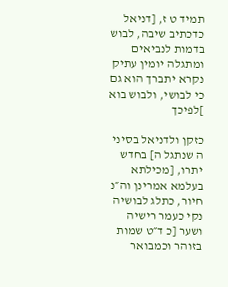תמיד ט ז, [דניאל כדכתיב שיבה, לבוש בדמות לנביאים ומתגלה יומין עתיק נקרא יתברך הוא גם כי לבושי, ולבוש בוא ]לפיכך

כזקן ולדניאל בסיני ה שנתגל ה] בחדש יתרו, [מכילתא בעלמא אמרינן וה״נ חיור, כתלג לבושיה נקי כעמר רישיה ושער [כ ד״ט שמות בזוהר וכמבואר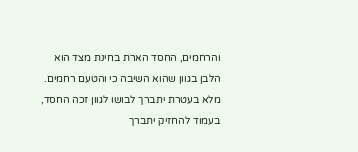והרחמים, החסד הארת בחינת מצד הוא הלבן בגוון שהוא השיבה כי והטעם רחמים. מלא בעטרת יתברך לבושו לגוון זכה החסד, בעמוד להחזיק יתברך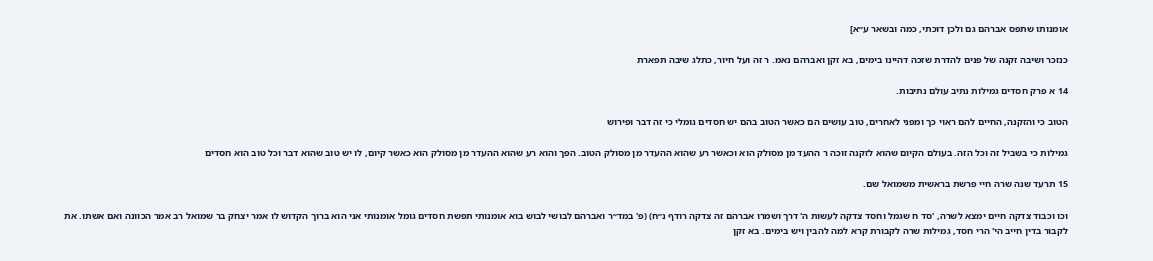אומנותו שתפס אברהם גם ולכן דוכתי, כמה ובשאר ע״א]

כנזכר ושיבה זקנה של פנים להדרת שזכה דהיינו בימים, בא זקן ואברהם נאמ. ר זה ועל חיור, כתלג שיבה תפארת

14 א פרק חסדים גמילות נתיב עולם נתיבות.

הטוב כי והזקנה, החיים להם ראוי כך ומפני לאחרים, טוב עושים הם כאשר הטוב בהם יש חסדים גומלי כי זה דבר ופירוש

גמילות כי בשביל זה וכל הזה. בעולם הקיום שהוא לזקנה זוכה ר ההעד מן מסולק הוא וכאשר רע שהוא ההעדר מן מסולק הטוב. הפך והוא רע שהוא ההעדר מן מסולק הוא כאשר קיום, לו יש טוב שהוא דבר וכל טוב הוא חסדים

15 תרעד שנה שרה חיי פרשת בראשית משמואל שם.

וכו וכבוד צדקה חיים ימצא לשרה, 'סד ח שגמל וחסד צדקה לעשות ה' דרך ושמרו אברהם זה צדקה רודף נ״ח) (פ' במד״ר ואברהם לבושי לבוש בוא אומנותי תפשת חסדים גומל אומנותי אני הוא ברוך הקדוש לו אמר יצחק בר שמואל רב אמר הכוונה ואם אשתו. את לקבור בדין חייב הי' הרי חסד, גמילות שרה לקבורת קרא למה להבין ויש בימים. בא זקן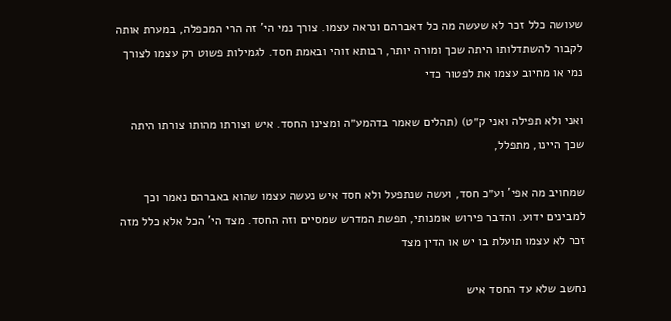שעושה כלל זכר לא שעשה מה כל דאברהם ונראה עצמו. צורך נמי הי' זה הרי המכפלה, במערת אותה לקבור להשתדלותו היתה שכך ומורה יותר, רבותא זוהי ובאמת חסד. לגמילות פשוט רק עצמו לצורך נמי או מחיוב עצמו את לפטור כדי

ואני ולא תפילה ואני ק״ט) (תהלים שאמר בדהמע״ה ומצינו החסד. איש וצורתו מהותו צורתו היתה שכך היינו, מתפלל,

שמחויב מה אפי' וע״כ חסד, ועשה שנתפעל ולא חסד איש נעשה עצמו שהוא באברהם נאמר וכך למבינים ידוע. והדבר פירוש אומנותי, תפשת המדרש שמסיים וזה החסד. מצד הי' הכל אלא כלל מזה זכר לא עצמו תועלת בו יש או הדין מצד

נחשב שלא עד החסד איש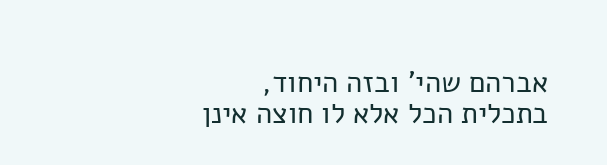אברהם שהי' ובזה היחוד, בתכלית הכל אלא לו חוצה אינן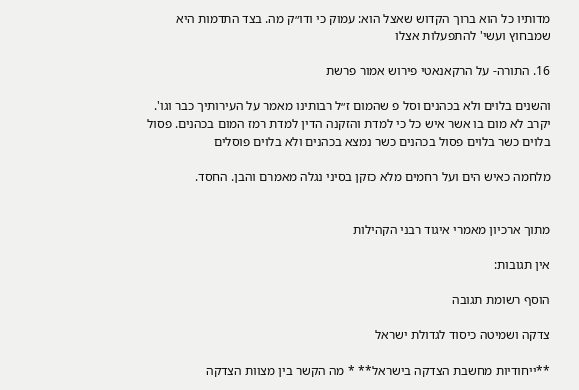מדותיו כל הוא ברוך הקדוש שאצל הוא: עמוק כי ודו״ק מה. בצד התדמות היא שמבחוץ ועשי' להתפעלות אצלו

16. התורה- על הרקאנאטי פירוש אמור פרשת

והשנים בלוים ולא בכהנים וסל פ שהמום ז״ל רבותינו מאמר על העירותיך כבר וגו'. יקרב לא מום בו אשר איש כל כי למדת והזקנה הדין למדת רמז המום בכהנים. פסול בלוים כשר בלוים פסול בכהנים כשר נמצא בכהנים ולא בלוים פוסלים

מלחמה כאיש הים ועל רחמים מלא כזקן בסיני נגלה מאמרם והבן. החסד.


מתוך ארכיון מאמרי איגוד רבני הקהילות

אין תגובות:

הוסף רשומת תגובה

צדקה ושמיטה כיסוד לגדולת ישראל

**ייחודיות מחשבת הצדקה בישראל** * מה הקשר בין מצוות הצדקה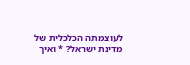לעוצמתה הכלכלית של מדינת ישראל? * ואיך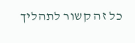כל זה קשור לתהליך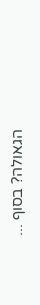הגאולה? בסוף ...